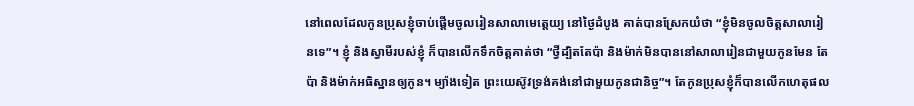នៅពេលដែលកូនប្រុសខ្ញុំចាប់ផ្តើមចូលរៀនសាលាមេត្តេយ្យ នៅថ្ងៃដំបូង គាត់បានស្រែកយំថា “ខ្ញុំមិនចូលចិត្តសាលារៀនទេ”។ ខ្ញុំ និងស្វាមីរបស់ខ្ញុំ ក៏បានលើកទឹកចិត្តគាត់ថា “ថ្វីដ្បិតតែប៉ា និងម៉ាក់មិនបាននៅសាលារៀនជាមួយកូនមែន តែប៉ា និងម៉ាក់អធិស្ឋានឲ្យកូន។ ម្យ៉ាងទៀត ព្រះយេស៊ូវទ្រង់គង់នៅជាមួយកូនជានិច្ច”។ តែកូនប្រុសខ្ញុំក៏បានលើកហេតុផល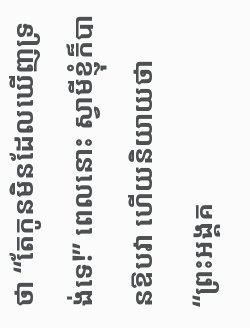ថា “តែកូនមិនដែលឃើញទ្រង់ទេ!” ពេលនោះ ស្វាមីខ្ញុំក៏បានឱបវា ហើយនិយាយថា “ព្រះអង្គគ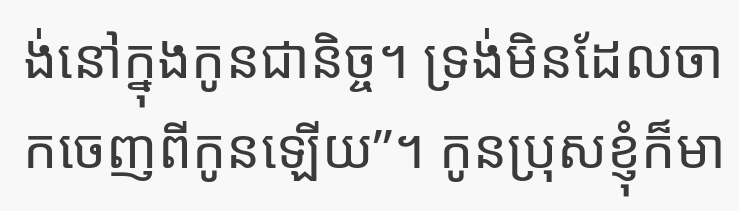ង់នៅក្នុងកូនជានិច្ច។ ទ្រង់មិនដែលចាកចេញពីកូនឡើយ”។ កូនប្រុសខ្ញុំក៏មា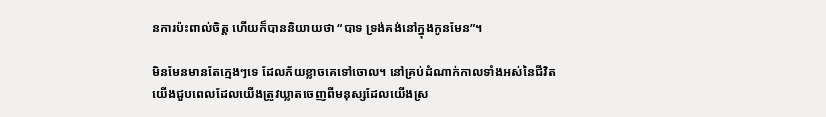នការប៉ះពាល់ចិត្ត ហើយក៏បាននិយាយថា “បាទ ទ្រង់គង់នៅក្នុងកូនមែន”។

មិនមែនមានតែក្មេងៗទេ ដែលភ័យខ្លាចគេទៅចោល។ នៅគ្រប់ដំណាក់កាលទាំងអស់នៃជីវិត យើងជួបពេលដែលយើងត្រូវឃ្លាតចេញពីមនុស្សដែលយើងស្រ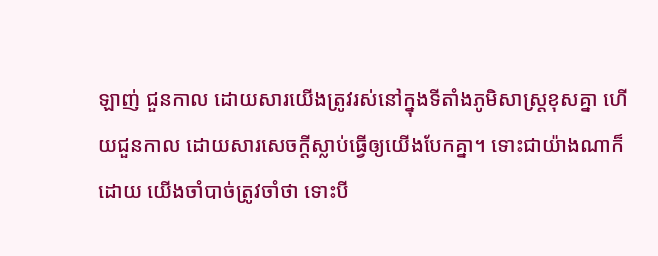ឡាញ់ ជួនកាល ដោយសារយើងត្រូវរស់នៅក្នុងទីតាំងភូមិសាស្រ្តខុសគ្នា ហើយជួនកាល ដោយសារសេចក្តីស្លាប់ធ្វើឲ្យយើងបែកគ្នា។ ទោះជាយ៉ាងណាក៏ដោយ យើងចាំបាច់ត្រូវចាំថា ទោះបី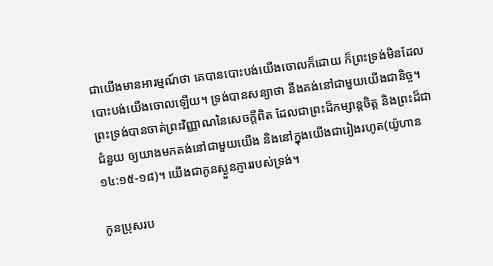ជាយើងមានអារម្មណ៍ថា គេបានបោះបង់យើងចោលក៏ដោយ ក៏ព្រះទ្រង់មិនដែលបោះបង់យើងចោលឡើយ។ ទ្រង់បានសន្យាថា នឹងគង់នៅជាមួយយើងជានិច្ច។ ព្រះទ្រង់បានចាត់ព្រះវិញ្ញាណនៃសេចក្តីពិត ដែលជាព្រះដ៏កម្សាន្តចិត្ត និងព្រះដ៏ជាជំនួយ ឲ្យយាងមកគង់នៅជាមួយយើង និងនៅក្នុងយើងជារៀងរហូត(យ៉ូហាន ១៤:១៥-១៨)។ យើងជាកូនស្ងួនភ្ញាររបស់ទ្រង់។

កូនប្រុសរប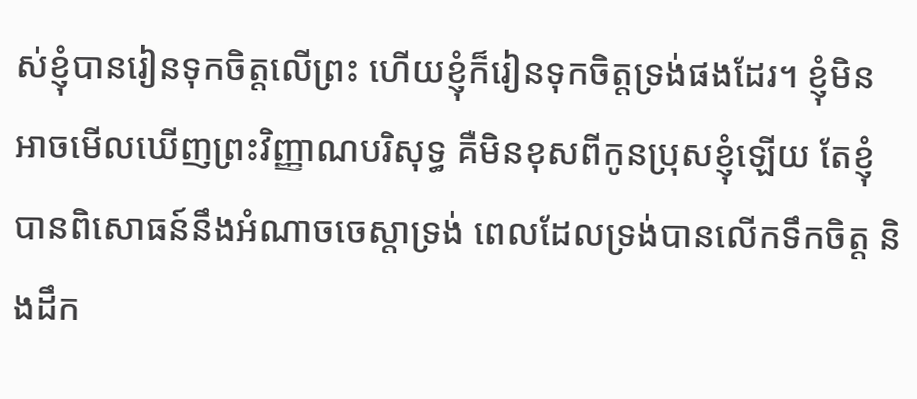ស់ខ្ញុំបានរៀនទុកចិត្តលើព្រះ ហើយខ្ញុំក៏រៀនទុកចិត្តទ្រង់ផងដែរ។ ខ្ញុំមិនអាចមើលឃើញព្រះវិញ្ញាណបរិសុទ្ធ គឺមិនខុសពីកូនប្រុសខ្ញុំឡើយ តែខ្ញុំបានពិសោធន៍នឹងអំណាចចេស្តាទ្រង់ ពេលដែលទ្រង់បានលើកទឹកចិត្ត និងដឹក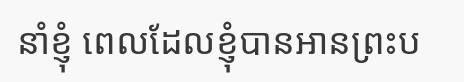នាំខ្ញុំ ពេលដែលខ្ញុំបានអានព្រះប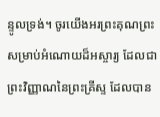ន្ទូលទ្រង់។ ចូរយើងអរព្រះគុណព្រះ សម្រាប់អំណោយដ៏អស្ចារ្យ ដែលជាព្រះវិញ្ញាណនៃព្រះគ្រីស្ទ ដែលបាន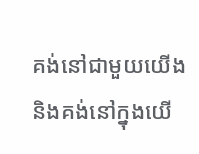គង់នៅជាមួយយើង និងគង់នៅក្នុងយើ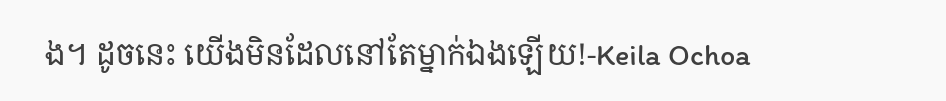ង។ ដូចនេះ យើងមិនដែលនៅតែម្នាក់ឯងឡើយ!-Keila Ochoa